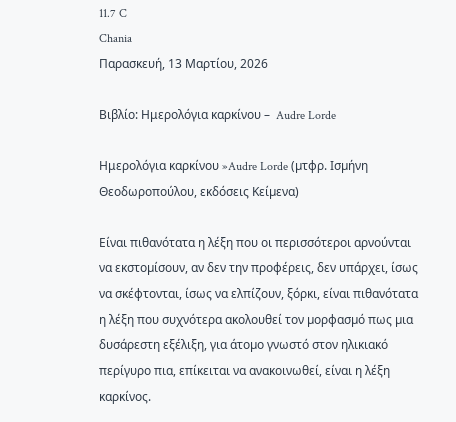11.7 C
Chania
Παρασκευή, 13 Μαρτίου, 2026

Βιβλίο: Ημερολόγια καρκίνου –  Audre Lorde

Ημερολόγια καρκίνου »Audre Lorde (µτφρ. Ισµήνη Θεοδωροπούλου, εκδόσεις Κείµενα)

Είναι πιθανότατα η λέξη που οι περισσότεροι αρνούνται να εκστοµίσουν, αν δεν την προφέρεις, δεν υπάρχει, ίσως να σκέφτονται, ίσως να ελπίζουν, ξόρκι, είναι πιθανότατα η λέξη που συχνότερα ακολουθεί τον µορφασµό πως µια δυσάρεστη εξέλιξη, για άτοµο γνωστό στον ηλικιακό περίγυρο πια, επίκειται να ανακοινωθεί, είναι η λέξη καρκίνος.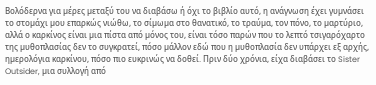Βολόδερνα για µέρες µεταξύ του να διαβάσω ή όχι το βιβλίο αυτό, η ανάγνωση έχει γυµνάσει το στοµάχι µου επαρκώς νιώθω, το σίµωµα στο θανατικό, το τραύµα, τον πόνο, το µαρτύριο, αλλά ο καρκίνος είναι µια πίστα από µόνος του, είναι τόσο παρών που το λεπτό τσιγαρόχαρτο της µυθοπλασίας δεν το συγκρατεί, πόσο µάλλον εδώ που η µυθοπλασία δεν υπάρχει εξ αρχής, ηµερολόγια καρκίνου, πόσο πιο ευκρινώς να δοθεί. Πριν δύο χρόνια, είχα διαβάσει το Sister Outsider, µια συλλογή από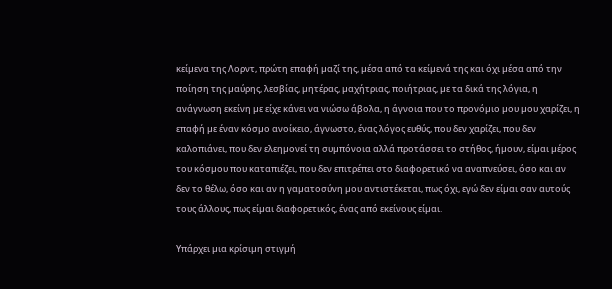κείµενα της Λορντ, πρώτη επαφή µαζί της, µέσα από τα κείµενά της και όχι µέσα από την ποίηση της µαύρης, λεσβίας, µητέρας, µαχήτριας, ποιήτριας, µε τα δικά της λόγια, η ανάγνωση εκείνη µε είχε κάνει να νιώσω άβολα, η άγνοια που το προνόµιο µου µου χαρίζει, η επαφή µε έναν κόσµο ανοίκειο, άγνωστο, ένας λόγος ευθύς, που δεν χαρίζει, που δεν καλοπιάνει, που δεν ελεηµονεί τη συµπόνοια αλλά προτάσσει το στήθος, ήµουν, είµαι µέρος του κόσµου που καταπιέζει, που δεν επιτρέπει στο διαφορετικό να αναπνεύσει, όσο και αν δεν το θέλω, όσο και αν η γαµατοσύνη µου αντιστέκεται, πως όχι, εγώ δεν είµαι σαν αυτούς τους άλλους, πως είµαι διαφορετικός, ένας από εκείνους είµαι.

Υπάρχει µια κρίσιµη στιγµή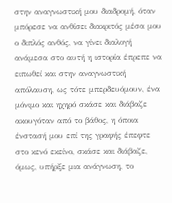στην αναγνωστική µου διαδροµή, όταν µπόρεσε να ανθίσει διακριτός µέσα µου ο διπλός ανθός, να γίνει διαλογή ανάµεσα στο αυτή η ιστορία έπρεπε να ειπωθεί και στην αναγνωστική απόλαυση, ως τότε µπερδευόµουν, ένα µόνιµο και ηχηρό σκάσε και διάβαζε ακουγόταν από το βάθος, η όποια ένστασή µου επί της γραφής έπεφτε στο κενό εκείνο, σκάσε και διάβαζε, όµως, υπήρξε µια ανάγνωση, το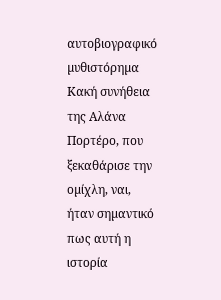αυτοβιογραφικό µυθιστόρηµα Κακή συνήθεια της Αλάνα Πορτέρο, που ξεκαθάρισε την οµίχλη, ναι, ήταν σηµαντικό πως αυτή η ιστορία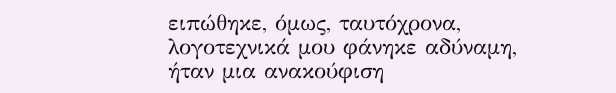ειπώθηκε, όµως, ταυτόχρονα, λογοτεχνικά µου φάνηκε αδύναµη, ήταν µια ανακούφιση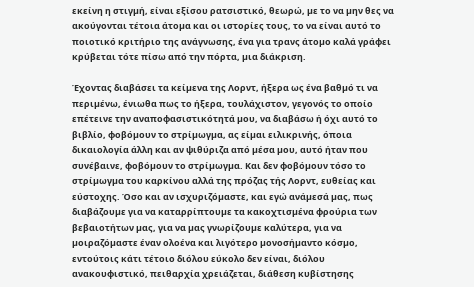εκείνη η στιγµή, είναι εξίσου ρατσιστικό, θεωρώ, µε το να µην θες να ακούγονται τέτοια άτοµα και οι ιστορίες τους, το να είναι αυτό το ποιοτικό κριτήριο της ανάγνωσης, ένα για τρανς άτοµο καλά γράφει κρύβεται τότε πίσω από την πόρτα, µια διάκριση.

Έχοντας διαβάσει τα κείµενα της Λορντ, ήξερα ως ένα βαθµό τι να περιµένω, ένιωθα πως το ήξερα, τουλάχιστον, γεγονός το οποίο επέτεινε την αναποφασιστικότητά µου, να διαβάσω ή όχι αυτό το βιβλίο, φοβόµουν το στρίµωγµα, ας είµαι ειλικρινής, όποια δικαιολογία άλλη και αν ψιθύριζα από µέσα µου, αυτό ήταν που συνέβαινε, φοβόµουν το στρίµωγµα. Και δεν φοβόµουν τόσο το στρίµωγµα του καρκίνου αλλά της πρόζας τής Λορντ, ευθείας και εύστοχης. Όσο και αν ισχυριζόµαστε, και εγώ ανάµεσά µας, πως διαβάζουµε για να καταρρίπτουµε τα κακοχτισµένα φρούρια των βεβαιοτήτων µας, για να µας γνωρίζουµε καλύτερα, για να µοιραζόµαστε έναν ολοένα και λιγότερο µονοσήµαντο κόσµο, εντούτοις κάτι τέτοιο διόλου εύκολο δεν είναι, διόλου ανακουφιστικό, πειθαρχία χρειάζεται, διάθεση κυβίστησης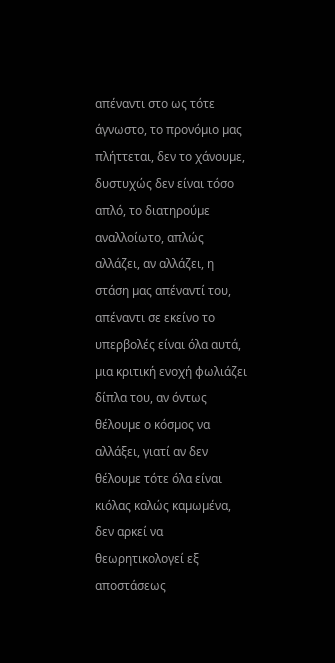απέναντι στο ως τότε άγνωστο, το προνόµιο µας πλήττεται, δεν το χάνουµε, δυστυχώς δεν είναι τόσο απλό, το διατηρούµε αναλλοίωτο, απλώς αλλάζει, αν αλλάζει, η στάση µας απέναντί του, απέναντι σε εκείνο το υπερβολές είναι όλα αυτά, µια κριτική ενοχή φωλιάζει δίπλα του, αν όντως θέλουµε ο κόσµος να αλλάξει, γιατί αν δεν θέλουµε τότε όλα είναι κιόλας καλώς καµωµένα, δεν αρκεί να θεωρητικολογεί εξ αποστάσεως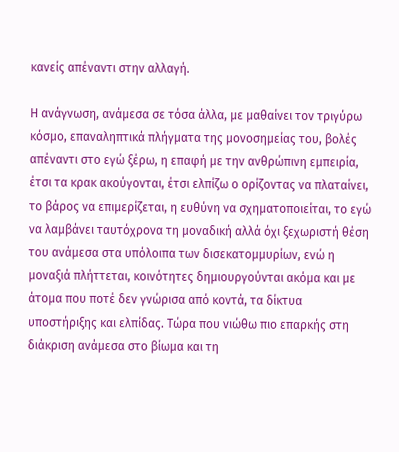κανείς απέναντι στην αλλαγή.

Η ανάγνωση, ανάµεσα σε τόσα άλλα, µε µαθαίνει τον τριγύρω κόσµο, επαναληπτικά πλήγµατα της µονοσηµείας του, βολές απέναντι στο εγώ ξέρω, η επαφή µε την ανθρώπινη εµπειρία, έτσι τα κρακ ακούγονται, έτσι ελπίζω ο ορίζοντας να πλαταίνει, το βάρος να επιµερίζεται, η ευθύνη να σχηµατοποιείται, το εγώ να λαµβάνει ταυτόχρονα τη µοναδική αλλά όχι ξεχωριστή θέση του ανάµεσα στα υπόλοιπα των δισεκατοµµυρίων, ενώ η µοναξιά πλήττεται, κοινότητες δηµιουργούνται ακόµα και µε άτοµα που ποτέ δεν γνώρισα από κοντά, τα δίκτυα υποστήριξης και ελπίδας. Τώρα που νιώθω πιο επαρκής στη διάκριση ανάµεσα στο βίωµα και τη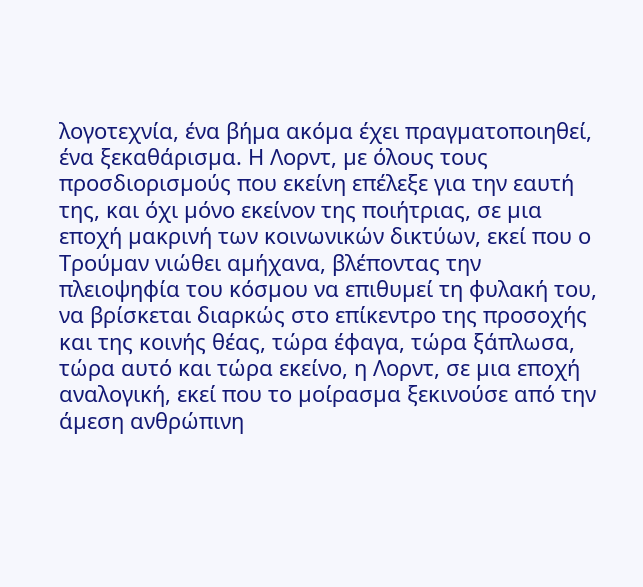λογοτεχνία, ένα βήµα ακόµα έχει πραγµατοποιηθεί, ένα ξεκαθάρισµα. Η Λορντ, µε όλους τους προσδιορισµούς που εκείνη επέλεξε για την εαυτή της, και όχι µόνο εκείνον της ποιήτριας, σε µια εποχή µακρινή των κοινωνικών δικτύων, εκεί που ο Τρούµαν νιώθει αµήχανα, βλέποντας την πλειοψηφία του κόσµου να επιθυµεί τη φυλακή του, να βρίσκεται διαρκώς στο επίκεντρο της προσοχής και της κοινής θέας, τώρα έφαγα, τώρα ξάπλωσα, τώρα αυτό και τώρα εκείνο, η Λορντ, σε µια εποχή αναλογική, εκεί που το µοίρασµα ξεκινούσε από την άµεση ανθρώπινη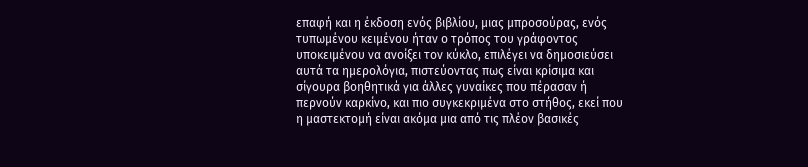επαφή και η έκδοση ενός βιβλίου, µιας µπροσούρας, ενός τυπωµένου κειµένου ήταν ο τρόπος του γράφοντος υποκειµένου να ανοίξει τον κύκλο, επιλέγει να δηµοσιεύσει αυτά τα ηµερολόγια, πιστεύοντας πως είναι κρίσιµα και σίγουρα βοηθητικά για άλλες γυναίκες που πέρασαν ή περνούν καρκίνο, και πιο συγκεκριµένα στο στήθος, εκεί που η µαστεκτοµή είναι ακόµα µια από τις πλέον βασικές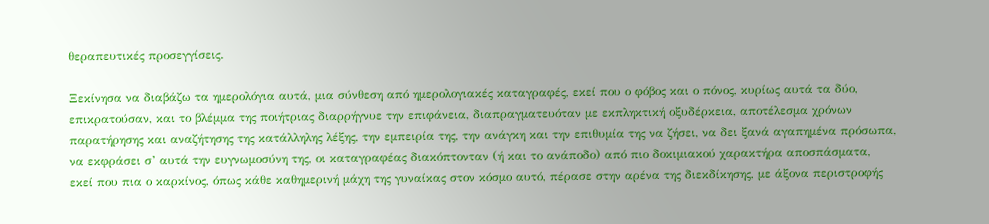θεραπευτικές προσεγγίσεις.

Ξεκίνησα να διαβάζω τα ηµερολόγια αυτά, µια σύνθεση από ηµερολογιακές καταγραφές, εκεί που ο φόβος και ο πόνος, κυρίως αυτά τα δύο, επικρατούσαν, και το βλέµµα της ποιήτριας διαρρήγνυε την επιφάνεια, διαπραγµατευόταν µε εκπληκτική οξυδέρκεια, αποτέλεσµα χρόνων παρατήρησης και αναζήτησης της κατάλληλης λέξης, την εµπειρία της, την ανάγκη και την επιθυµία της να ζήσει, να δει ξανά αγαπηµένα πρόσωπα, να εκφράσει σ’ αυτά την ευγνωµοσύνη της, οι καταγραφέας διακόπτονταν (ή και το ανάποδο) από πιο δοκιµιακού χαρακτήρα αποσπάσµατα, εκεί που πια ο καρκίνος, όπως κάθε καθηµερινή µάχη της γυναίκας στον κόσµο αυτό, πέρασε στην αρένα της διεκδίκησης, µε άξονα περιστροφής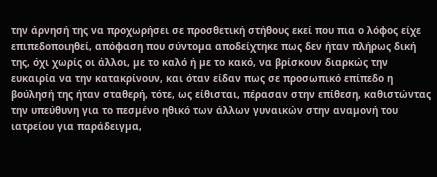την άρνησή της να προχωρήσει σε προσθετική στήθους εκεί που πια ο λόφος είχε επιπεδοποιηθεί, απόφαση που σύντοµα αποδείχτηκε πως δεν ήταν πλήρως δική της, όχι χωρίς οι άλλοι, µε το καλό ή µε το κακό, να βρίσκουν διαρκώς την ευκαιρία να την κατακρίνουν, και όταν είδαν πως σε προσωπικό επίπεδο η βούλησή της ήταν σταθερή, τότε, ως είθισται, πέρασαν στην επίθεση, καθιστώντας την υπεύθυνη για το πεσµένο ηθικό των άλλων γυναικών στην αναµονή του ιατρείου για παράδειγµα,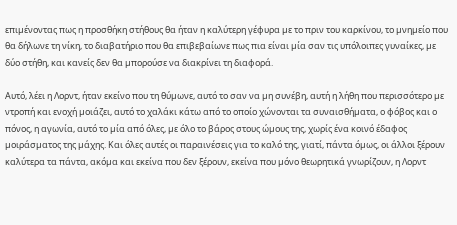επιµένοντας πως η προσθήκη στήθους θα ήταν η καλύτερη γέφυρα µε το πριν του καρκίνου, το µνηµείο που θα δήλωνε τη νίκη, το διαβατήριο που θα επιβεβαίωνε πως πια είναι µία σαν τις υπόλοιπες γυναίκες, µε δύο στήθη, και κανείς δεν θα µπορούσε να διακρίνει τη διαφορά.

Αυτό, λέει η Λορντ, ήταν εκείνο που τη θύµωνε, αυτό το σαν να µη συνέβη, αυτή η λήθη που περισσότερο µε ντροπή και ενοχή µοιάζει, αυτό το χαλάκι κάτω από το οποίο χώνονται τα συναισθήµατα, ο φόβος και ο πόνος, η αγωνία, αυτό το µία από όλες, µε όλο το βάρος στους ώµους της, χωρίς ένα κοινό έδαφος µοιράσµατος της µάχης. Και όλες αυτές οι παραινέσεις για το καλό της, γιατί, πάντα όµως, οι άλλοι ξέρουν καλύτερα τα πάντα, ακόµα και εκείνα που δεν ξέρουν, εκείνα που µόνο θεωρητικά γνωρίζουν, η Λορντ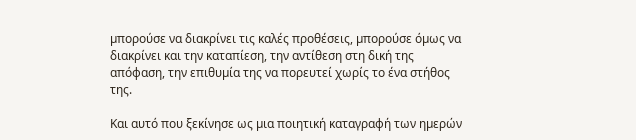µπορούσε να διακρίνει τις καλές προθέσεις, µπορούσε όµως να διακρίνει και την καταπίεση, την αντίθεση στη δική της απόφαση, την επιθυµία της να πορευτεί χωρίς το ένα στήθος της.

Και αυτό που ξεκίνησε ως µια ποιητική καταγραφή των ηµερών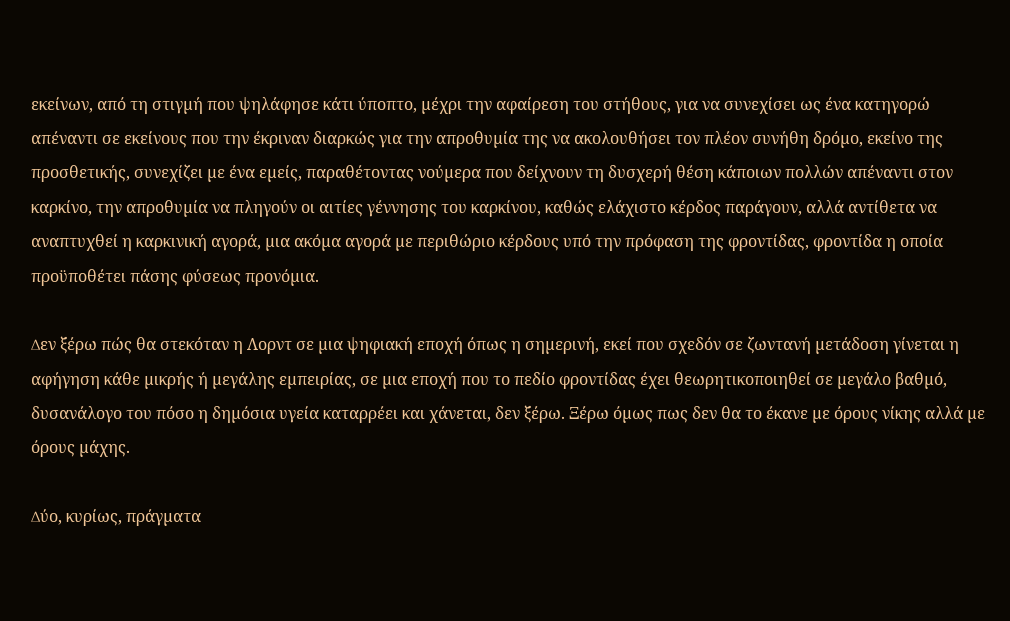εκείνων, από τη στιγµή που ψηλάφησε κάτι ύποπτο, µέχρι την αφαίρεση του στήθους, για να συνεχίσει ως ένα κατηγορώ απέναντι σε εκείνους που την έκριναν διαρκώς για την απροθυµία της να ακολουθήσει τον πλέον συνήθη δρόµο, εκείνο της προσθετικής, συνεχίζει µε ένα εµείς, παραθέτοντας νούµερα που δείχνουν τη δυσχερή θέση κάποιων πολλών απέναντι στον καρκίνο, την απροθυµία να πληγούν οι αιτίες γέννησης του καρκίνου, καθώς ελάχιστο κέρδος παράγουν, αλλά αντίθετα να αναπτυχθεί η καρκινική αγορά, µια ακόµα αγορά µε περιθώριο κέρδους υπό την πρόφαση της φροντίδας, φροντίδα η οποία προϋποθέτει πάσης φύσεως προνόµια.

∆εν ξέρω πώς θα στεκόταν η Λορντ σε µια ψηφιακή εποχή όπως η σηµερινή, εκεί που σχεδόν σε ζωντανή µετάδοση γίνεται η αφήγηση κάθε µικρής ή µεγάλης εµπειρίας, σε µια εποχή που το πεδίο φροντίδας έχει θεωρητικοποιηθεί σε µεγάλο βαθµό, δυσανάλογο του πόσο η δηµόσια υγεία καταρρέει και χάνεται, δεν ξέρω. Ξέρω όµως πως δεν θα το έκανε µε όρους νίκης αλλά µε όρους µάχης.

∆ύο, κυρίως, πράγµατα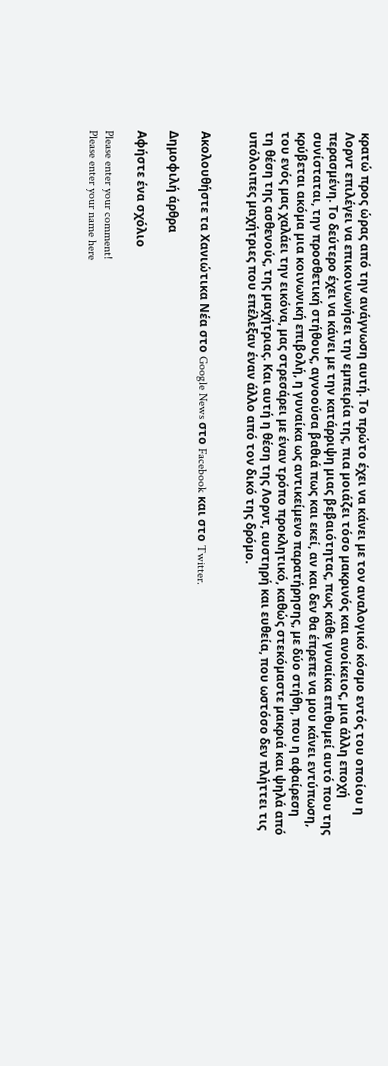κρατώ προς ώρας από την ανάγνωση αυτή. Το πρώτο έχει να κάνει µε τον αναλογικό κόσµο εντός του οποίου η Λορντ επιλέγει να επικοινωνήσει την εµπειρία της, πια µοιάζει τόσο µακρινός και ανοίκειος, µια άλλη εποχή περασµένη. Το δεύτερο έχει να κάνει µε την κατάρριψη µιας βεβαιότητας, πως κάθε γυναίκα επιθυµεί αυτό που της συνίσταται, την προσθετική στήθους, αγνοούσα βαθιά πως και εκεί, αν και δεν θα έπρεπε να µου κάνει εντύπωση, κρύβεται ακόµα µια κοινωνική επιβολή, η γυναίκα ως αντικείµενο παρατήρησης, µε δύο στήθη, που η αφαίρεση του ενός µας χαλάει την εικόνα, µας στρεσάρει µε έναν τρόπο προκλητικό, καθώς στεκόµαστε µακριά και ψηλά από τη θέση της ασθενούς, της µαχήτριας. Και αυτή η θέση της Λορντ, αυστηρή και ευθεία, που ωστόσο δεν πλήττει τις υπόλοιπες µαχήτριες που επέλεξαν έναν άλλο από τον δικό της δρόµο.


Ακολουθήστε τα Χανιώτικα Νέα στο Google News στο Facebook και στο Twitter.

Δημοφιλή άρθρα

Αφήστε ένα σχόλιο

Please enter your comment!
Please enter your name here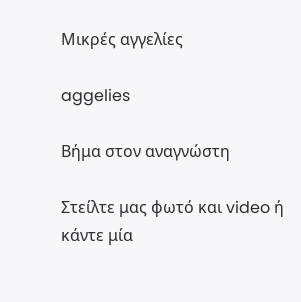Μικρές αγγελίες

aggelies

Βήμα στον αναγνώστη

Στείλτε μας φωτό και video ή κάντε μία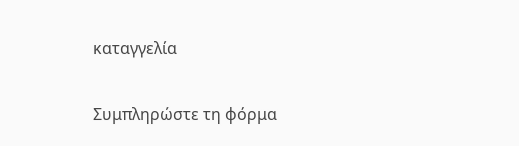καταγγελία

Συμπληρώστε τη φόρμα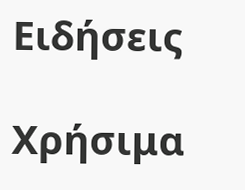Ειδήσεις

Χρήσιμα